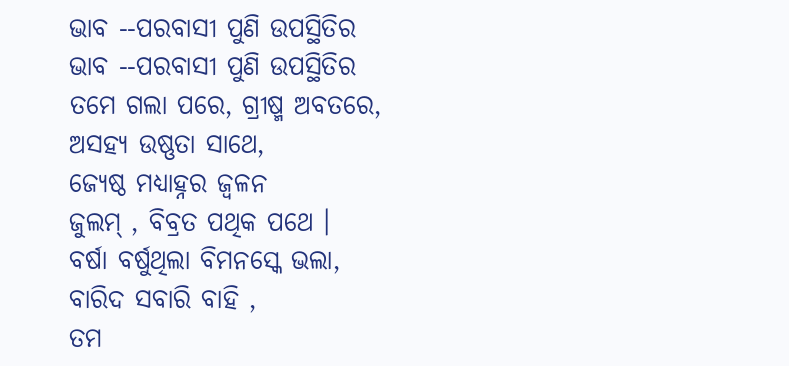ଭାବ --ପରବାସୀ ପୁଣି ଉପସ୍ଥିତିର
ଭାବ --ପରବାସୀ ପୁଣି ଉପସ୍ଥିତିର
ତମେ ଗଲା ପରେ, ଗ୍ରୀଷ୍ମ ଅବତରେ,
ଅସହ୍ଯ ଉଷ୍ଣତା ସାଥେ,
ଜ୍ୟେଷ୍ଠ ମଧ୍ୟାହ୍ନର ଜ୍ୱଳନ
ଜୁଲମ୍ , ବିବ୍ରତ ପଥିକ ପଥେ ।
ବର୍ଷା ବର୍ଷୁଥିଲା ବିମନସ୍କେ ଭଲା,
ବାରିଦ ସବାରି ବାହି ,
ତମ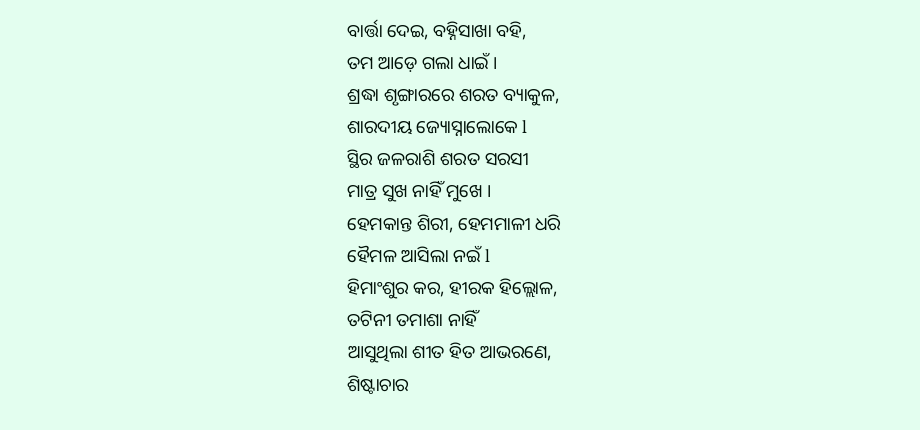ବାର୍ତ୍ତା ଦେଇ, ବହ୍ନିସାଖା ବହି,
ତମ ଆଡ଼େ ଗଲା ଧାଇଁ ।
ଶ୍ରଦ୍ଧା ଶୃଙ୍ଗାରରେ ଶରତ ବ୍ୟାକୁଳ,
ଶାରଦୀୟ ଜ୍ୟୋସ୍ନାଲୋକେ l
ସ୍ଥିର ଜଳରାଶି ଶରତ ସରସୀ
ମାତ୍ର ସୁଖ ନାହିଁ ମୁଖେ ।
ହେମକାନ୍ତ ଶିରୀ, ହେମମାଳୀ ଧରି
ହୈମଳ ଆସିଲା ନଇଁ l
ହିମାଂଶୁର କର, ହୀରକ ହିଲ୍ଲୋଳ,
ତଟିନୀ ତମାଶା ନାହିଁ
ଆସୁଥିଲା ଶୀତ ହିତ ଆଭରଣେ,
ଶିଷ୍ଟାଚାର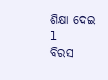ଶିକ୍ଷା ଦେଇ l
ବିରସ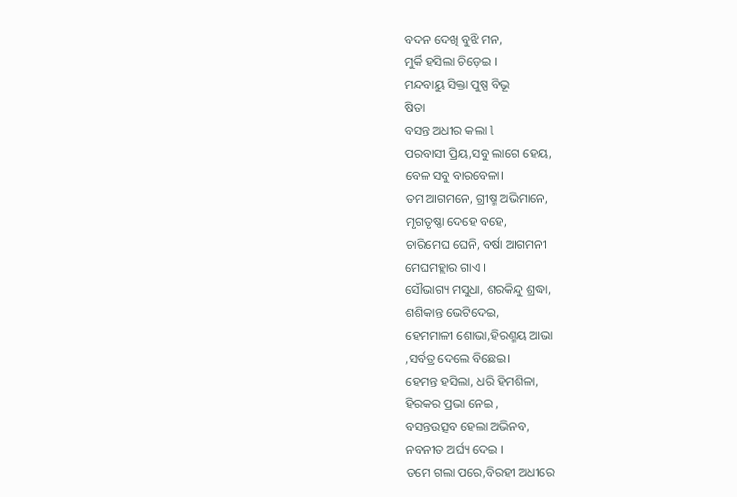ବଦନ ଦେଖି ବୁଝି ମନ,
ମୁର୍କି ହସିଲା ଚିଡ଼େଇ ।
ମନ୍ଦବାୟୁ ସିକ୍ତା ପୁଷ୍ପ ବିଭୂ
ଷିତା
ବସନ୍ତ ଅଧୀର କଲା l
ପରବାସୀ ପ୍ରିୟ,ସବୁ ଲାଗେ ହେୟ,
ବେଳ ସବୁ ବାରବେଳା।
ତମ ଆଗମନେ, ଗ୍ରୀଷ୍ମ ଅଭିମାନେ,
ମୃଗତୃଷ୍ଣା ଦେହେ ବହେ,
ଚାରିମେଘ ଘେନି, ବର୍ଷା ଆଗମନୀ
ମେଘମହ୍ଲାର ଗାଏ ।
ସୌଭାଗ୍ୟ ମସୁଧା, ଶରକିନ୍ଦୁ ଶ୍ରଦ୍ଧା,
ଶଶିକାନ୍ତ ଭେଟିଦେଇ,
ହେମମାଳୀ ଶୋଭା,ହିରଣ୍ମୟ ଆଭା
,ସର୍ବତ୍ର ଦେଲେ ବିଛେଇ।
ହେମନ୍ତ ହସିଲା, ଧରି ହିମଶିଳା,
ହିରକର ପ୍ରଭା ନେଇ ,
ବସନ୍ତଉତ୍ସବ ହେଲା ଅଭିନବ,
ନବନୀତ ଅର୍ଘ୍ୟ ଦେଇ ।
ତମେ ଗଲା ପରେ,ବିରହୀ ଅଧୀରେ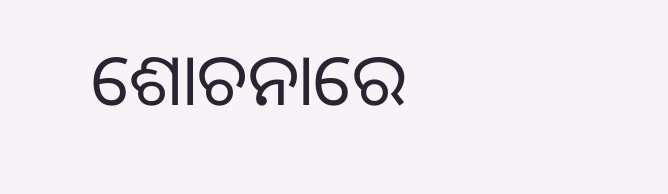ଶୋଚନାରେ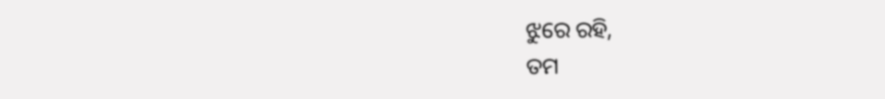ଝୁରେ ରହି,
ତମ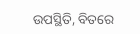ଉପସ୍ଥିତି, ବିତରେ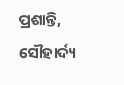ପ୍ରଶାନ୍ତି,
ସୌହାର୍ଦ୍ୟ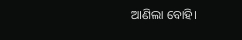ଆଣିଲା ବୋହି।